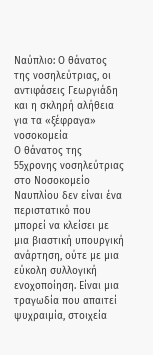Ναύπλιο: Ο θάνατος της νοσηλεύτριας, οι αντιφάσεις Γεωργιάδη και η σκληρή αλήθεια για τα «ξέφραγα» νοσοκομεία
Ο θάνατος της 55χρονης νοσηλεύτριας στο Νοσοκομείο Ναυπλίου δεν είναι ένα περιστατικό που μπορεί να κλείσει με μια βιαστική υπουργική ανάρτηση, ούτε με μια εύκολη συλλογική ενοχοποίηση. Είναι μια τραγωδία που απαιτεί ψυχραιμία, στοιχεία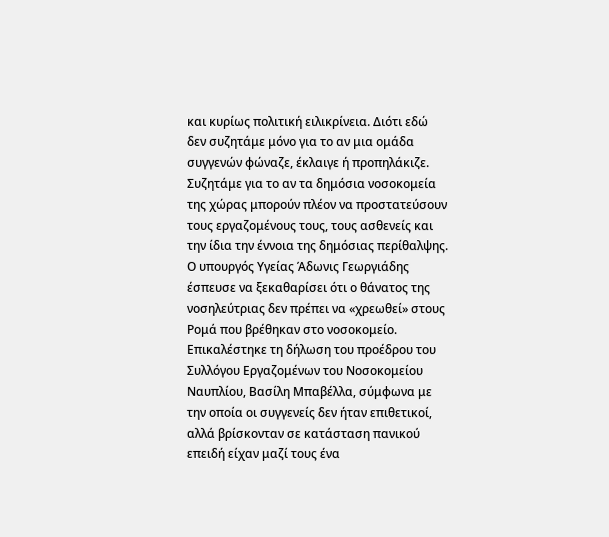και κυρίως πολιτική ειλικρίνεια. Διότι εδώ δεν συζητάμε μόνο για το αν μια ομάδα συγγενών φώναζε, έκλαιγε ή προπηλάκιζε. Συζητάμε για το αν τα δημόσια νοσοκομεία της χώρας μπορούν πλέον να προστατεύσουν τους εργαζομένους τους, τους ασθενείς και την ίδια την έννοια της δημόσιας περίθαλψης.
Ο υπουργός Υγείας Άδωνις Γεωργιάδης έσπευσε να ξεκαθαρίσει ότι ο θάνατος της νοσηλεύτριας δεν πρέπει να «χρεωθεί» στους Ρομά που βρέθηκαν στο νοσοκομείο. Επικαλέστηκε τη δήλωση του προέδρου του Συλλόγου Εργαζομένων του Νοσοκομείου Ναυπλίου, Βασίλη Μπαβέλλα, σύμφωνα με την οποία οι συγγενείς δεν ήταν επιθετικοί, αλλά βρίσκονταν σε κατάσταση πανικού επειδή είχαν μαζί τους ένα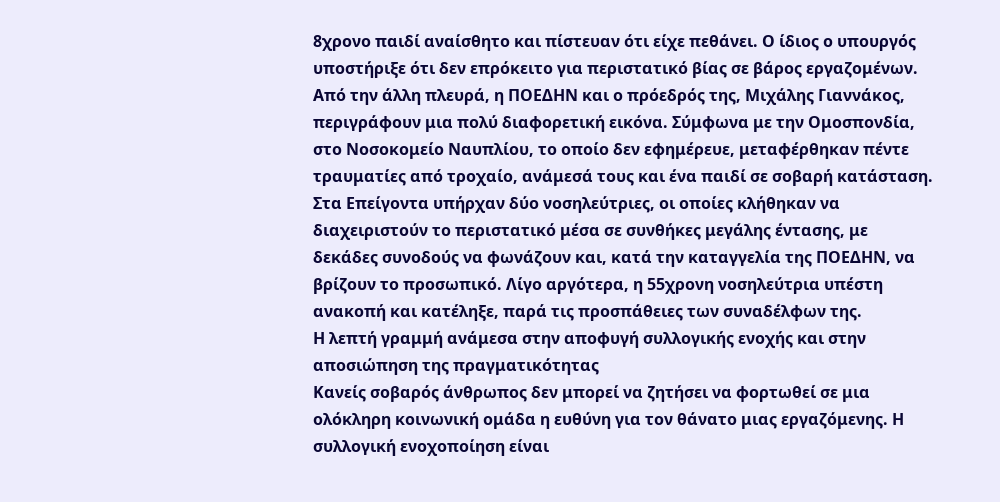8χρονο παιδί αναίσθητο και πίστευαν ότι είχε πεθάνει. Ο ίδιος ο υπουργός υποστήριξε ότι δεν επρόκειτο για περιστατικό βίας σε βάρος εργαζομένων.
Από την άλλη πλευρά, η ΠΟΕΔΗΝ και ο πρόεδρός της, Μιχάλης Γιαννάκος, περιγράφουν μια πολύ διαφορετική εικόνα. Σύμφωνα με την Ομοσπονδία, στο Νοσοκομείο Ναυπλίου, το οποίο δεν εφημέρευε, μεταφέρθηκαν πέντε τραυματίες από τροχαίο, ανάμεσά τους και ένα παιδί σε σοβαρή κατάσταση. Στα Επείγοντα υπήρχαν δύο νοσηλεύτριες, οι οποίες κλήθηκαν να διαχειριστούν το περιστατικό μέσα σε συνθήκες μεγάλης έντασης, με δεκάδες συνοδούς να φωνάζουν και, κατά την καταγγελία της ΠΟΕΔΗΝ, να βρίζουν το προσωπικό. Λίγο αργότερα, η 55χρονη νοσηλεύτρια υπέστη ανακοπή και κατέληξε, παρά τις προσπάθειες των συναδέλφων της.
Η λεπτή γραμμή ανάμεσα στην αποφυγή συλλογικής ενοχής και στην αποσιώπηση της πραγματικότητας
Κανείς σοβαρός άνθρωπος δεν μπορεί να ζητήσει να φορτωθεί σε μια ολόκληρη κοινωνική ομάδα η ευθύνη για τον θάνατο μιας εργαζόμενης. Η συλλογική ενοχοποίηση είναι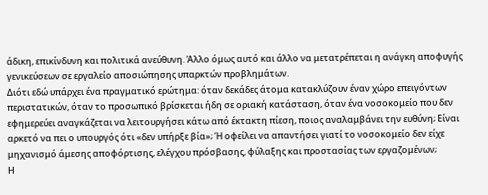άδικη, επικίνδυνη και πολιτικά ανεύθυνη. Άλλο όμως αυτό και άλλο να μετατρέπεται η ανάγκη αποφυγής γενικεύσεων σε εργαλείο αποσιώπησης υπαρκτών προβλημάτων.
Διότι εδώ υπάρχει ένα πραγματικό ερώτημα: όταν δεκάδες άτομα κατακλύζουν έναν χώρο επειγόντων περιστατικών, όταν το προσωπικό βρίσκεται ήδη σε οριακή κατάσταση, όταν ένα νοσοκομείο που δεν εφημερεύει αναγκάζεται να λειτουργήσει κάτω από έκτακτη πίεση, ποιος αναλαμβάνει την ευθύνη; Είναι αρκετό να πει ο υπουργός ότι «δεν υπήρξε βία»; Ή οφείλει να απαντήσει γιατί το νοσοκομείο δεν είχε μηχανισμό άμεσης αποφόρτισης, ελέγχου πρόσβασης, φύλαξης και προστασίας των εργαζομένων;
Η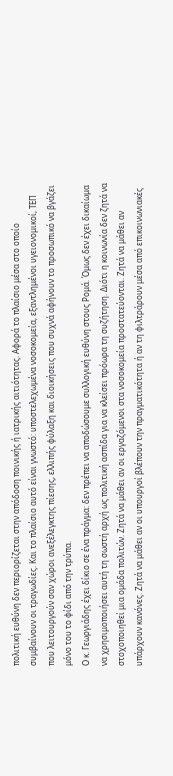πολιτική ευθύνη δεν περιορίζεται στην απόδοση ποινικής ή ιατρικής αιτιότητας. Αφορά το πλαίσιο μέσα στο οποίο συμβαίνουν οι τραγωδίες. Και το πλαίσιο αυτό είναι γνωστό: υποστελεχωμένα νοσοκομεία, εξαντλημένοι υγειονομικοί, ΤΕΠ που λειτουργούν σαν χώροι ανεξέλεγκτης πίεσης, ελλιπής φύλαξη και διοικήσεις που συχνά αφήνουν το προσωπικό να βγάζει μόνο του το φίδι από την τρύπα.
Ο κ. Γεωργιάδης έχει δίκιο σε ένα πράγμα: δεν πρέπει να αποδώσουμε συλλογική ευθύνη στους Ρομά. Όμως δεν έχει δικαίωμα να χρησιμοποιήσει αυτή τη σωστή αρχή ως πολιτική ασπίδα για να κλείσει πρόωρα τη συζήτηση. Διότι η κοινωνία δεν ζητά να στοχοποιηθεί μια ομάδα πολιτών. Ζητά να μάθει αν οι εργαζόμενοι στα νοσοκομεία προστατεύονται. Ζητά να μάθει αν υπάρχουν κανόνες. Ζητά να μάθει αν οι υπουργοί βλέπουν την πραγματικότητα ή αν τη φιλτράρουν μέσα από επικοινωνιακές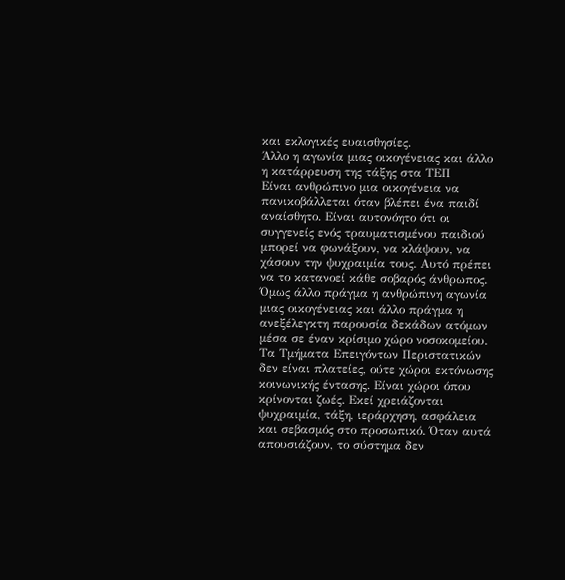και εκλογικές ευαισθησίες.
Άλλο η αγωνία μιας οικογένειας και άλλο η κατάρρευση της τάξης στα ΤΕΠ
Είναι ανθρώπινο μια οικογένεια να πανικοβάλλεται όταν βλέπει ένα παιδί αναίσθητο. Είναι αυτονόητο ότι οι συγγενείς ενός τραυματισμένου παιδιού μπορεί να φωνάξουν, να κλάψουν, να χάσουν την ψυχραιμία τους. Αυτό πρέπει να το κατανοεί κάθε σοβαρός άνθρωπος. Όμως άλλο πράγμα η ανθρώπινη αγωνία μιας οικογένειας και άλλο πράγμα η ανεξέλεγκτη παρουσία δεκάδων ατόμων μέσα σε έναν κρίσιμο χώρο νοσοκομείου.
Τα Τμήματα Επειγόντων Περιστατικών δεν είναι πλατείες, ούτε χώροι εκτόνωσης κοινωνικής έντασης. Είναι χώροι όπου κρίνονται ζωές. Εκεί χρειάζονται ψυχραιμία, τάξη, ιεράρχηση, ασφάλεια και σεβασμός στο προσωπικό. Όταν αυτά απουσιάζουν, το σύστημα δεν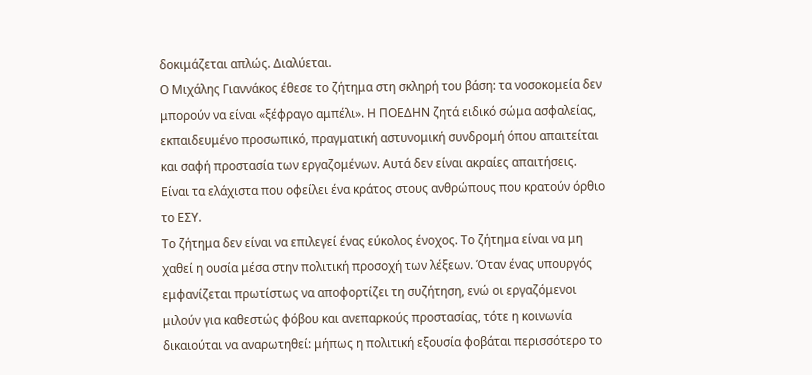δοκιμάζεται απλώς. Διαλύεται.
Ο Μιχάλης Γιαννάκος έθεσε το ζήτημα στη σκληρή του βάση: τα νοσοκομεία δεν μπορούν να είναι «ξέφραγο αμπέλι». Η ΠΟΕΔΗΝ ζητά ειδικό σώμα ασφαλείας, εκπαιδευμένο προσωπικό, πραγματική αστυνομική συνδρομή όπου απαιτείται και σαφή προστασία των εργαζομένων. Αυτά δεν είναι ακραίες απαιτήσεις. Είναι τα ελάχιστα που οφείλει ένα κράτος στους ανθρώπους που κρατούν όρθιο το ΕΣΥ.
Το ζήτημα δεν είναι να επιλεγεί ένας εύκολος ένοχος. Το ζήτημα είναι να μη χαθεί η ουσία μέσα στην πολιτική προσοχή των λέξεων. Όταν ένας υπουργός εμφανίζεται πρωτίστως να αποφορτίζει τη συζήτηση, ενώ οι εργαζόμενοι μιλούν για καθεστώς φόβου και ανεπαρκούς προστασίας, τότε η κοινωνία δικαιούται να αναρωτηθεί: μήπως η πολιτική εξουσία φοβάται περισσότερο το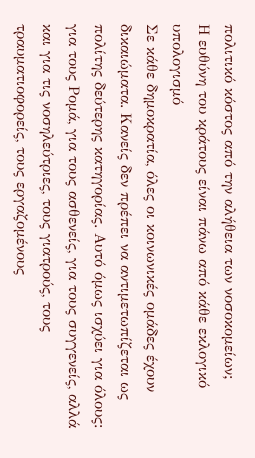πολιτικό κόστος από την αλήθεια των νοσοκομείων;
Η ευθύνη του κράτους είναι πάνω από κάθε εκλογικό υπολογισμό
Σε κάθε δημοκρατία, όλες οι κοινωνικές ομάδες έχουν δικαιώματα. Κανείς δεν πρέπει να αντιμετωπίζεται ως πολίτης δεύτερης κατηγορίας. Αυτό όμως ισχύει για όλους: για τους Ρομά, για τους ασθενείς, για τους συγγενείς, αλλά και για τις νοσηλεύτριες, τους γιατρούς, τους τραυματιοφορείς, τους εργαζομένους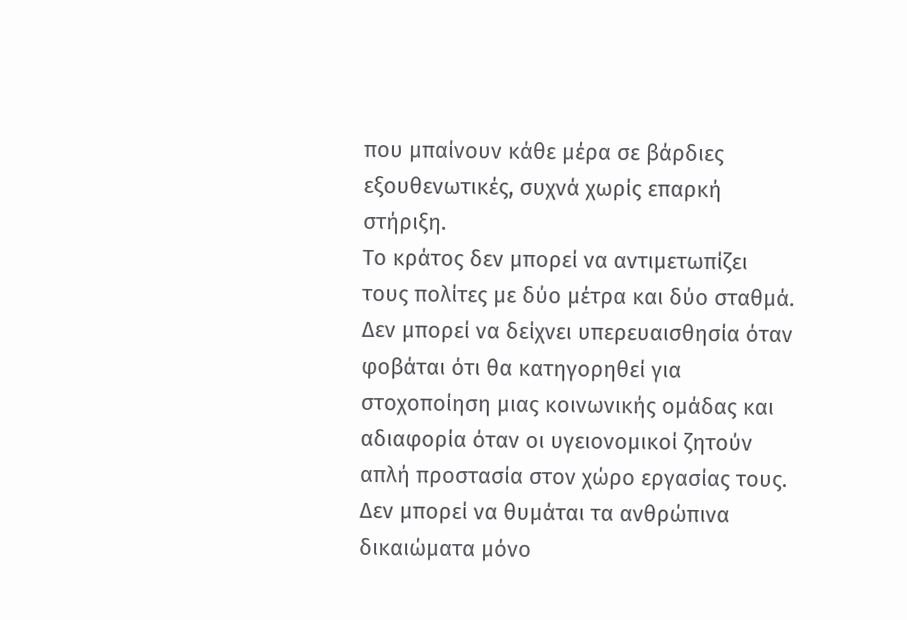που μπαίνουν κάθε μέρα σε βάρδιες εξουθενωτικές, συχνά χωρίς επαρκή στήριξη.
Το κράτος δεν μπορεί να αντιμετωπίζει τους πολίτες με δύο μέτρα και δύο σταθμά. Δεν μπορεί να δείχνει υπερευαισθησία όταν φοβάται ότι θα κατηγορηθεί για στοχοποίηση μιας κοινωνικής ομάδας και αδιαφορία όταν οι υγειονομικοί ζητούν απλή προστασία στον χώρο εργασίας τους. Δεν μπορεί να θυμάται τα ανθρώπινα δικαιώματα μόνο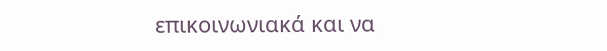επικοινωνιακά και να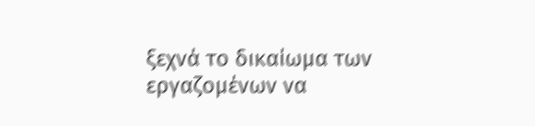ξεχνά το δικαίωμα των εργαζομένων να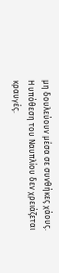μη δουλεύουν μέσα σε συνθήκες χάους.
Η υπόθεση του Ναυπλίου δεν χρειάζεται κραυγές.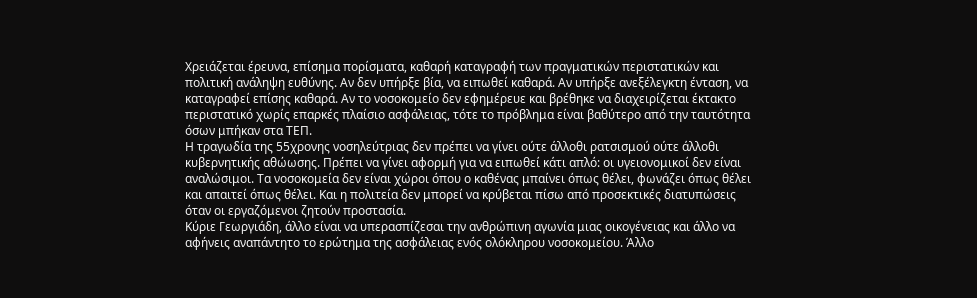Χρειάζεται έρευνα, επίσημα πορίσματα, καθαρή καταγραφή των πραγματικών περιστατικών και πολιτική ανάληψη ευθύνης. Αν δεν υπήρξε βία, να ειπωθεί καθαρά. Αν υπήρξε ανεξέλεγκτη ένταση, να καταγραφεί επίσης καθαρά. Αν το νοσοκομείο δεν εφημέρευε και βρέθηκε να διαχειρίζεται έκτακτο περιστατικό χωρίς επαρκές πλαίσιο ασφάλειας, τότε το πρόβλημα είναι βαθύτερο από την ταυτότητα όσων μπήκαν στα ΤΕΠ.
Η τραγωδία της 55χρονης νοσηλεύτριας δεν πρέπει να γίνει ούτε άλλοθι ρατσισμού ούτε άλλοθι κυβερνητικής αθώωσης. Πρέπει να γίνει αφορμή για να ειπωθεί κάτι απλό: οι υγειονομικοί δεν είναι αναλώσιμοι. Τα νοσοκομεία δεν είναι χώροι όπου ο καθένας μπαίνει όπως θέλει, φωνάζει όπως θέλει και απαιτεί όπως θέλει. Και η πολιτεία δεν μπορεί να κρύβεται πίσω από προσεκτικές διατυπώσεις όταν οι εργαζόμενοι ζητούν προστασία.
Κύριε Γεωργιάδη, άλλο είναι να υπερασπίζεσαι την ανθρώπινη αγωνία μιας οικογένειας και άλλο να αφήνεις αναπάντητο το ερώτημα της ασφάλειας ενός ολόκληρου νοσοκομείου. Άλλο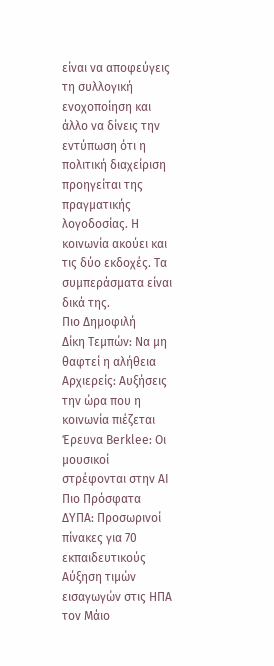είναι να αποφεύγεις τη συλλογική ενοχοποίηση και άλλο να δίνεις την εντύπωση ότι η πολιτική διαχείριση προηγείται της πραγματικής λογοδοσίας. Η κοινωνία ακούει και τις δύο εκδοχές. Τα συμπεράσματα είναι δικά της.
Πιο Δημοφιλή
Δίκη Τεμπών: Να μη θαφτεί η αλήθεια
Αρχιερείς: Αυξήσεις την ώρα που η κοινωνία πιέζεται
Έρευνα Berklee: Οι μουσικοί στρέφονται στην AI
Πιο Πρόσφατα
ΔΥΠΑ: Προσωρινοί πίνακες για 70 εκπαιδευτικούς
Αύξηση τιμών εισαγωγών στις ΗΠΑ τον Μάιο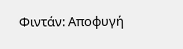Φιντάν: Αποφυγή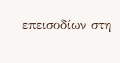επεισοδίων στη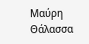Μαύρη Θάλασσα